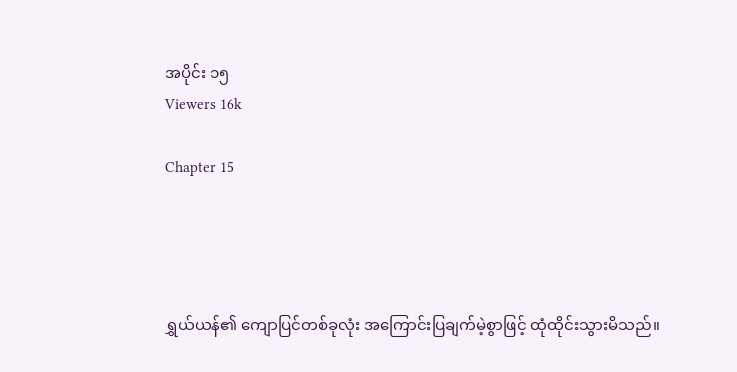အပိုင်း ၁၅
Viewers 16k

Chapter 15




ရွှယ်ယန်၏ ကျောပြင်တစ်ခုလုံး အကြောင်းပြချက်မဲ့စွာဖြင့် ထုံထိုင်းသွားမိသည်။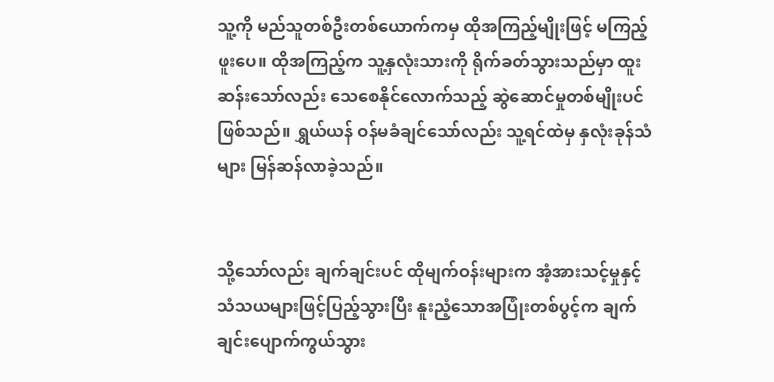သူ့ကို မည်သူတစ်ဦးတစ်ယောက်ကမှ ထိုအကြည့်မျိုးဖြင့် မကြည့်ဖူးပေ။ ထိုအကြည့်က သူ့နှလုံးသားကို ရိုက်ခတ်သွားသည်မှာ ထူးဆန်းသော်လည်း သေစေနိုင်လောက်သည့် ဆွဲဆောင်မှုတစ်မျိုးပင်ဖြစ်သည်။ ရွှယ်ယန် ဝန်မခံချင်သော်လည်း သူ့ရင်ထဲမှ နှလုံးခုန်သံများ မြန်ဆန်လာခဲ့သည်။


သို့သော်လည်း ချက်ချင်းပင် ထိုမျက်ဝန်းများက အံ့အားသင့်မှုနှင့် သံသယများဖြင့်ပြည့်သွားပြီး နူးညံ့သောအပြုံးတစ်ပွင့်က ချက်ချင်းပျောက်ကွယ်သွား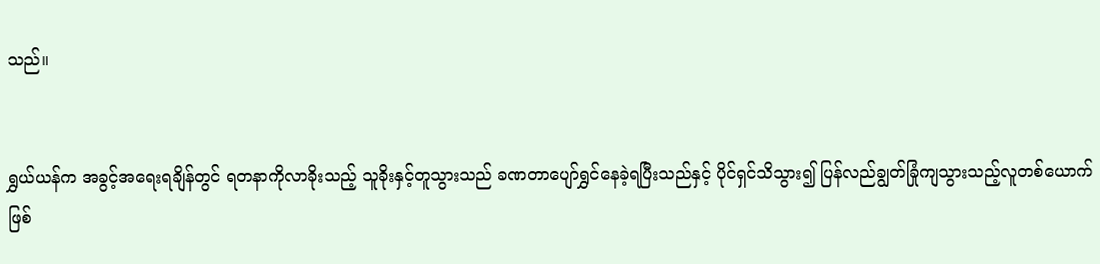သည်။


ရွှယ်ယန်က အခွင့်အရေးရချိန်တွင် ရတနာကိုလာခိုးသည့် သူခိုးနှင့်တူသွားသည် ခဏတာပျော်ရွှင်နေခဲ့ရပြီးသည်နှင့် ပိုင်ရှင်သိသွား၍ ပြန်လည်ချွတ်ခြုံကျသွားသည့်လူတစ်ယောက်ဖြစ်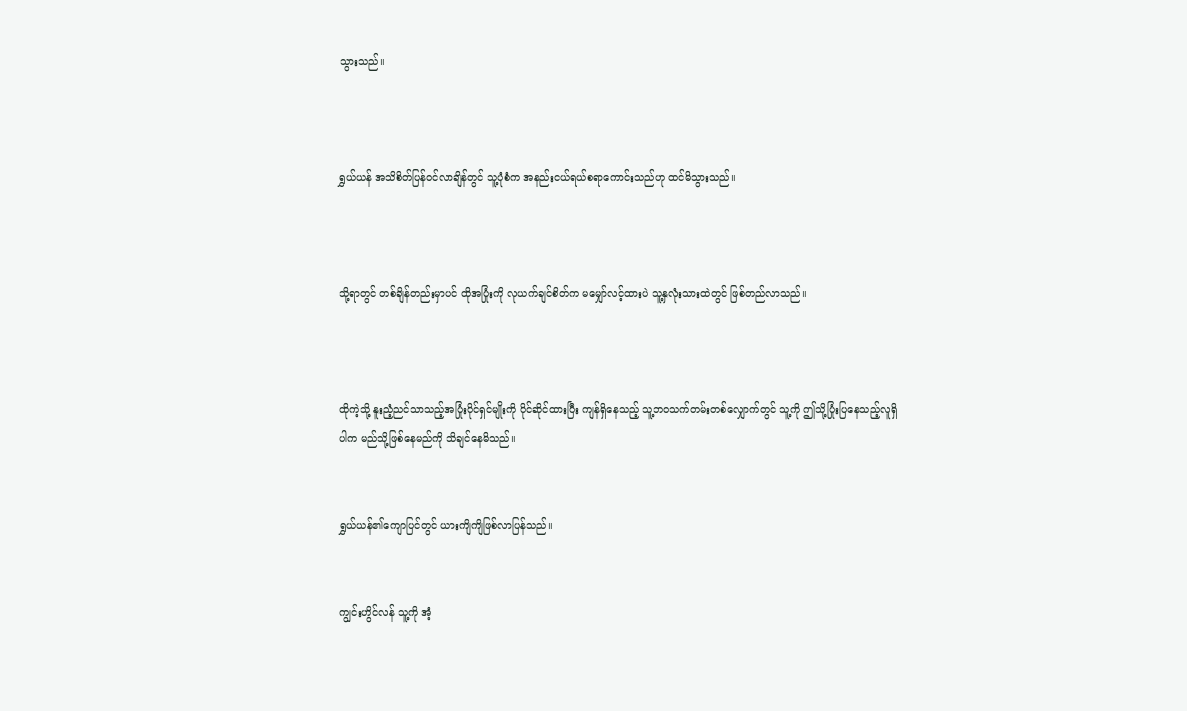သွားသည်။



ရွှယ်ယန် အသိစိတ်ပြန်ဝင်လာချိန်တွင် သူ့ပုံစံက အနည်းငယ်ရယ်စရာကောင်းသည်ဟု ထင်မိသွားသည်။



သို့ရာတွင် တစ်ချိန်တည်းမှာပင် ထိုအပြုံးကို လုယက်ချင်စိတ်က မမျှော်လင့်ထားပဲ သူ့နှလုံးသားထဲတွင် ‌ဖြစ်တည်လာသည်။



ထိုကဲ့သို့ နူးညံ့ညင်သာသည့်အပြုံးပိုင်ရှင်မျိုးကို ပိုင်ဆိုင်ထားပြီး ကျန်ရှိနေသည့် သူ့ဘဝသက်တမ်းတစ်လျှောက်တွင် သူ့ကို ဤသို့ပြုံးပြနေသည့်လူရှိပါက မည်သို့ဖြစ်နေမည်ကို သိချင်နေမိသည်။


ရွှယ်ယန်၏ကျောပြင်တွင် ယားကျိကျိဖြစ်လာပြန်သည်။


ကျွင်းဟွိင်လန် သူ့ကို အံ့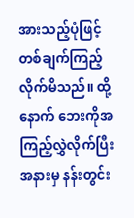အားသည့်ပုံဖြင့် တစ်ချက်ကြည့်လိုက်မိသည်။ ထို့နောက် ဘေးကိုအကြည့်လွှဲလိုက်ပြီး အနားမှ နန်းတွင်း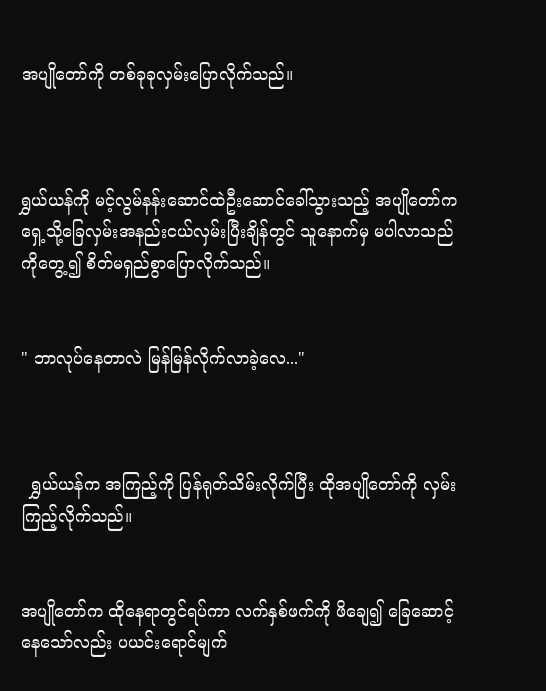အပျိုတော်ကို တစ်ခုခုလှမ်းပြောလိုက်သည်။



ရွှယ်ယန်ကို မင့်လွမ်နန်းဆောင်ထဲ‌ဦးဆောင်ခေါ်သွားသည့် အပျိုတော်က ရှေ့သို့ခြေလှမ်းအနည်းငယ်လှမ်းပြီးချိန်တွင် သူနောက်မှ မပါလာသည်ကိုတွေ့၍ စိတ်မရှည်စွာပြောလိုက်သည်။


" ဘာလုပ်နေတာလဲ မြန်မြန်လိုက်လာခဲ့လေ..."



  ရွှယ်ယန်က အကြည့်ကို ပြန်ရုတ်သိမ်းလိုက်ပြီး ထိုအပျိုတော်ကို လှမ်းကြည့်လိုက်သည်။


အပျိုတော်က ထိုနေရာတွင်ရပ်ကာ လက်နှစ်ဖက်ကို ဖိချေ၍ ခြေဆောင့်နေသော်လည်း ပယင်းရောင်မျက်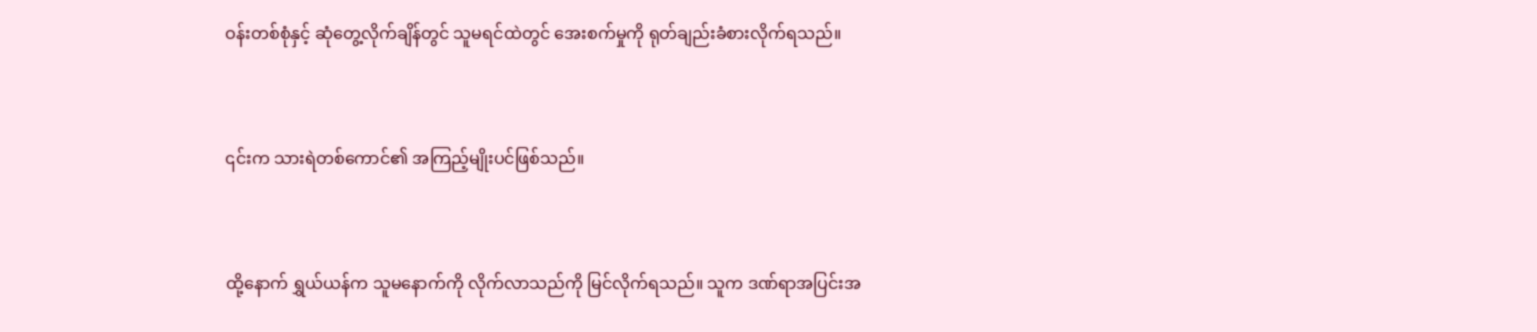ဝန်းတစ်စုံနှင့် ဆုံတွေ့လိုက်ချိန်တွင် သူမရင်ထဲတွင် အေးစက်မှုကို ရုတ်ချည်းခံစားလိုက်ရသည်။


၎င်းက သားရဲတစ်ကောင်၏ အကြည့်မျိုးပင်ဖြစ်သည်။


ထို့နောက် ရွှယ်ယန်က သူမနောက်ကို လိုက်လာသည်ကို မြင်လိုက်ရသည်။ သူက ဒဏ်ရာအပြင်းအ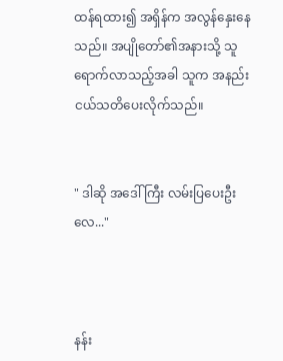ထန်ရထား၍ အရှိန်က အလွန်နှေးနေသည်။ အပျိုတော်၏အနားသို့ သူရောက်လာသည့်အခါ သူက အနည်းငယ်သတိပေးလိုက်သည်။


" ဒါဆို အဒေါ်ကြီး လမ်းပြပေးဦးလေ..."



နန်း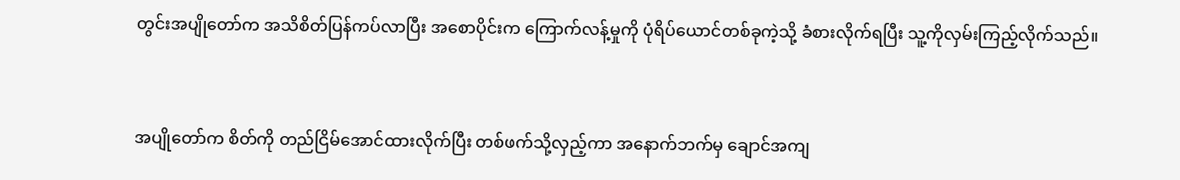တွင်းအပျိုတော်က အသိစိတ်ပြန်ကပ်လာပြီး အစောပိုင်းက ကြောက်လန့်မှုကို ပုံရိပ်ယောင်တစ်ခုကဲ့သို့ ခံစားလိုက်ရပြီး သူ့ကိုလှမ်းကြည့်လိုက်သည်။



အပျိုတော်က စိတ်ကို တည်ငြိမ်အောင်ထားလိုက်ပြီး တစ်ဖက်သို့လှည့်ကာ အနောက်ဘက်မှ ချောင်အကျ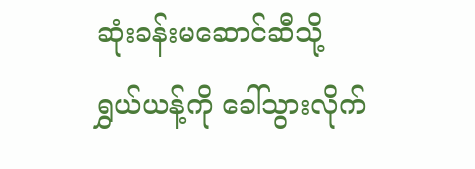ဆုံးခန်းမဆောင်ဆီသို့ ရွှယ်ယန့်ကို ခေါ်သွားလိုက်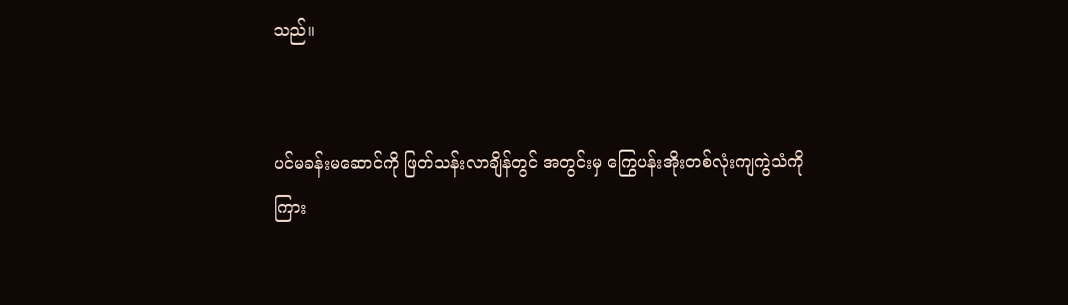သည်။


ပင်မခန်းမဆောင်ကို ဖြတ်သန်းလာချိန်တွင် အတွင်းမှ ကြွေပန်းအိုးတစ်လုံးကျကွဲသံကို ကြား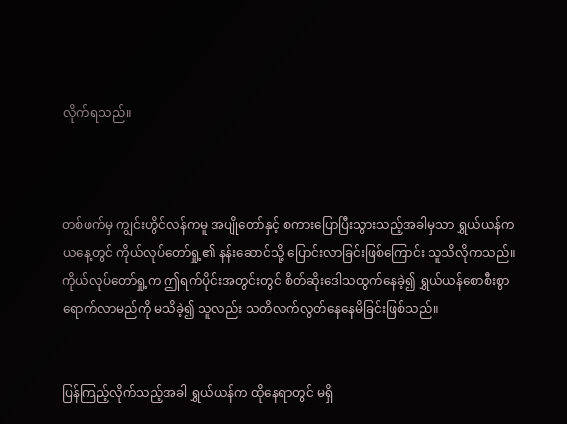လိုက်ရသည်။



တစ်ဖက်မှ ကျွင်းဟွိင်လန်ကမူ အပျိုတော်နှင့် စကားပြောပြီးသွားသည့်အခါမှသာ ရွှယ်ယန်က ယနေ့တွင် ကိုယ်လုပ်တော်ရှု့၏ နန်းဆောင်သို့ ပြောင်းလာခြင်းဖြစ်ကြောင်း သူသိလိုကသည်။ ကိုယ်လုပ်တော်ရှု့က ဤရက်ပိုင်းအတွင်းတွင် စိတ်ဆိုးဒေါသထွက်နေခဲ့၍ ရွှယ်ယန်စောစီးစွာရောက်လာမည်ကို မသိခဲ့၍ သူလည်း သတိလက်လွတ်နေနေမိခြင်းဖြစ်သည်။


ပြန်ကြည့်လိုက်သည့်အခါ ရွှယ်ယန်က ထိုနေရာ‌တွင် မရှိ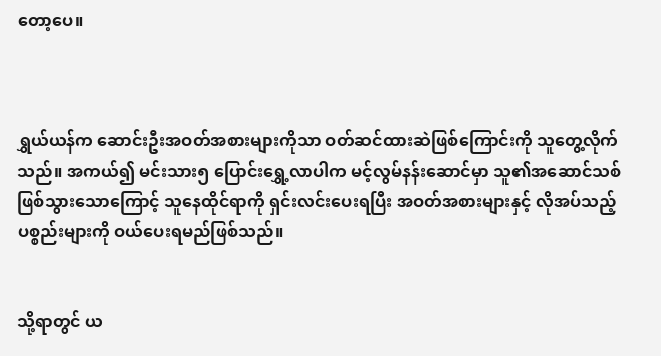တော့ပေ။



ရွှယ်ယန်က ဆောင်းဦးအဝတ်အစားများကိုသာ ဝတ်ဆင်ထားဆဲဖြစ်ကြောင်းကို သူတွေ့လိုက်သည်။ အကယ်၍ မင်းသား၅ ပြောင်းရွှေ့လာပါက မင့်လွမ်နန်းဆောင်မှာ သူ၏အဆောင်သစ်ဖြစ်သွားသောကြောင့် သူနေထိုင်ရာကို ရှင်းလင်းပေးရပြီး အဝတ်အစားများနှင့် လိုအပ်သည့်ပစ္စည်းများကို ဝယ်ပေးရမည်ဖြစ်သည်။


သို့ရာတွင် ယ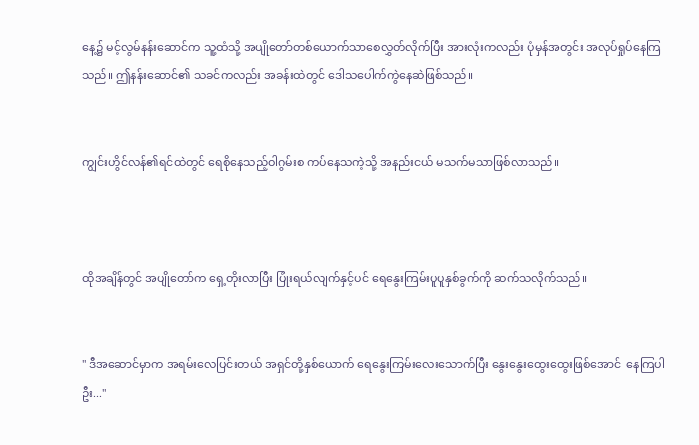နေ့၌ မင့်လွမ်နန်းဆောင်က သူ့ထံသို့ အပျိုတော်တစ်ယောက်သာစေလွှတ်လိုက်ပြီး အားလုံးကလည်း ပုံမှန်အတွင်း အလုပ်ရှုပ်နေကြသည်။ ဤနန်းဆောင်၏ သခင်ကလည်း အခန်းထဲတွင် ဒေါသပေါက်ကွဲနေဆဲဖြစ်သည်။


ကျွင်းဟွိင်လန်၏ရင်ထဲတွင် ရေစိုနေသည့်ဝါဂွမ်းစ ကပ်နေသကဲ့သို့ အနည်းငယ် မသက်မသာဖြစ်လာသည်။



ထိုအချိန်တွင် အပျိုတော်က ရှေ့တိုးလာပြီး ပြုံးရယ်လျက်နှင့်ပင် ရေနွေးကြမ်းပူပူနှစ်ခွက်ကို ဆက်သလိုက်သည်။


" ဒီအဆောင်မှာက အရမ်းလေပြင်းတယ် အရှင်တို့နှစ်ယောက် ရေနွေးကြမ်းလေးသောက်ပြီး နွေးနွေးထွေးထွေးဖြစ်အောင် ‌‌ နေကြပါဦး..."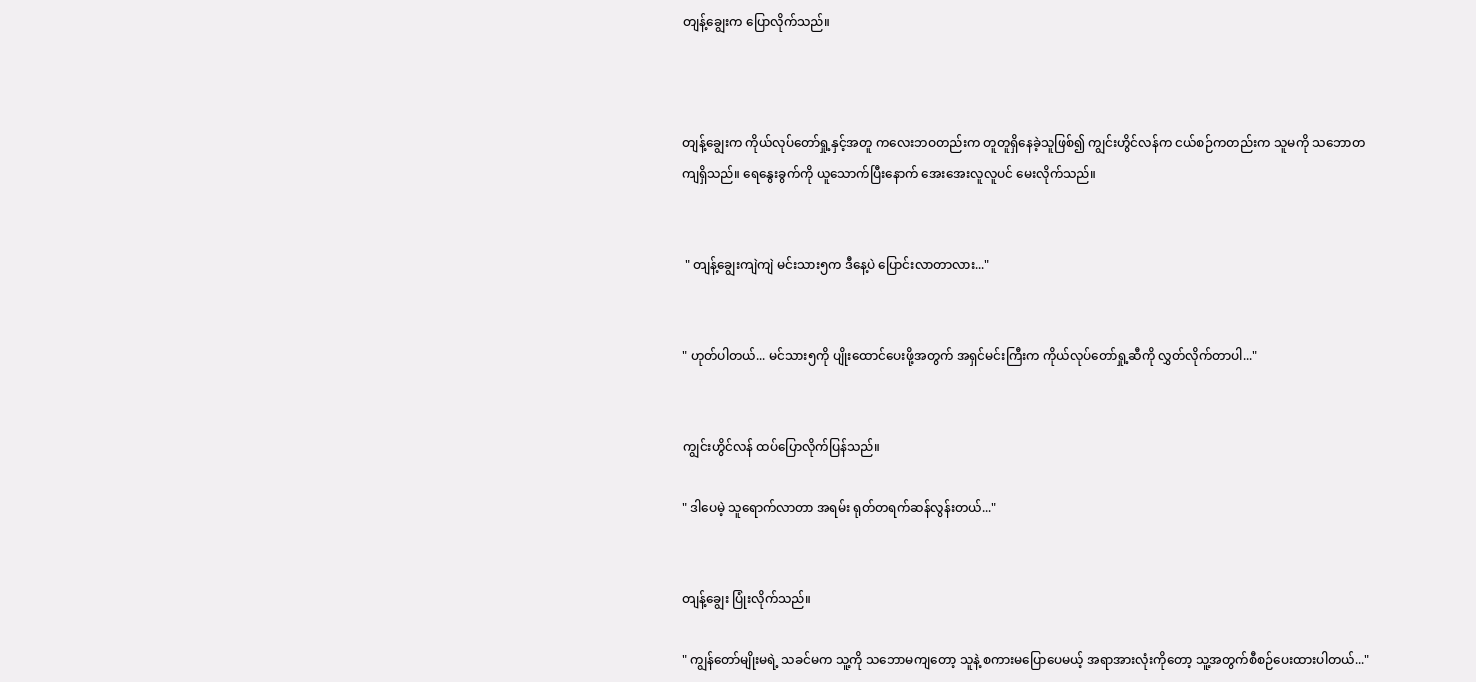တျန့်ချွေးက ပြောလိုက်သည်။



တျန့်ချွေးက ကိုယ်လုပ်တော်ရှု့နှင့်အတူ ကလေးဘဝတည်းက တူတူရှိနေခဲ့သူဖြစ်၍ ကျွင်းဟွိင်လန်က ငယ်စဉ်ကတည်းက သူမကို သဘောတကျရှိသည်။ ရေနွေးခွက်ကို ယူသောက်ပြီးနောက် အေးအေးလူလူပင် မေးလိုက်သည်။


 " တျန့်ချွေးကျဲကျဲ မင်းသား၅က ဒီနေ့ပဲ ပြောင်းလာတာလား..."


" ဟုတ်ပါတယ်... မင်သား၅ကို ပျိုးထောင်ပေးဖို့အတွက် အရှင်မင်းကြီးက ကိုယ်လုပ်တော်ရှု့ဆီကို လွှတ်လိုက်တာပါ..."


ကျွင်းဟွိင်လန် ထပ်ပြောလိုက်ပြန်သည်။

" ဒါပေမဲ့ သူရောက်လာတာ အရမ်း ရုတ်တရက်ဆန်လွန်းတယ်..."


တျန့်ချွေး ပြုံးလိုက်သည်။

" ကျွန်တော်မျိုးမရဲ့ သခင်မက သူ့ကို သဘောမကျတော့ သူနဲ့ စကားမပြောပေမယ့် အရာအားလုံးကိုတော့ သူ့အတွက်စီစဉ်ပေးထားပါတယ်..."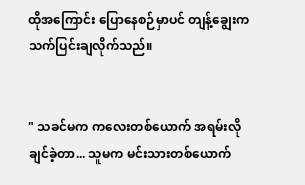ထိုအကြောင်း ပြောနေစဉ်မှာပင် တျန့်ချွေးက သက်ပြင်းချလိုက်သည်။


" သခင်မက ကလေးတစ်ယောက် အရမ်းလိုချင်ခဲ့တာ... သူမက မင်းသားတစ်ယောက်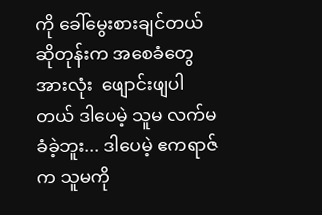ကို ခေါ်မွေးစားချင်တယ်ဆိုတုန်းက အစေခံတွေအားလုံး  ဖျောင်းဖျပါတယ် ဒါပေမဲ့ သူမ လက်မခံခဲ့ဘူး... ဒါပေမဲ့ ဧကရာဇ်က သူမကို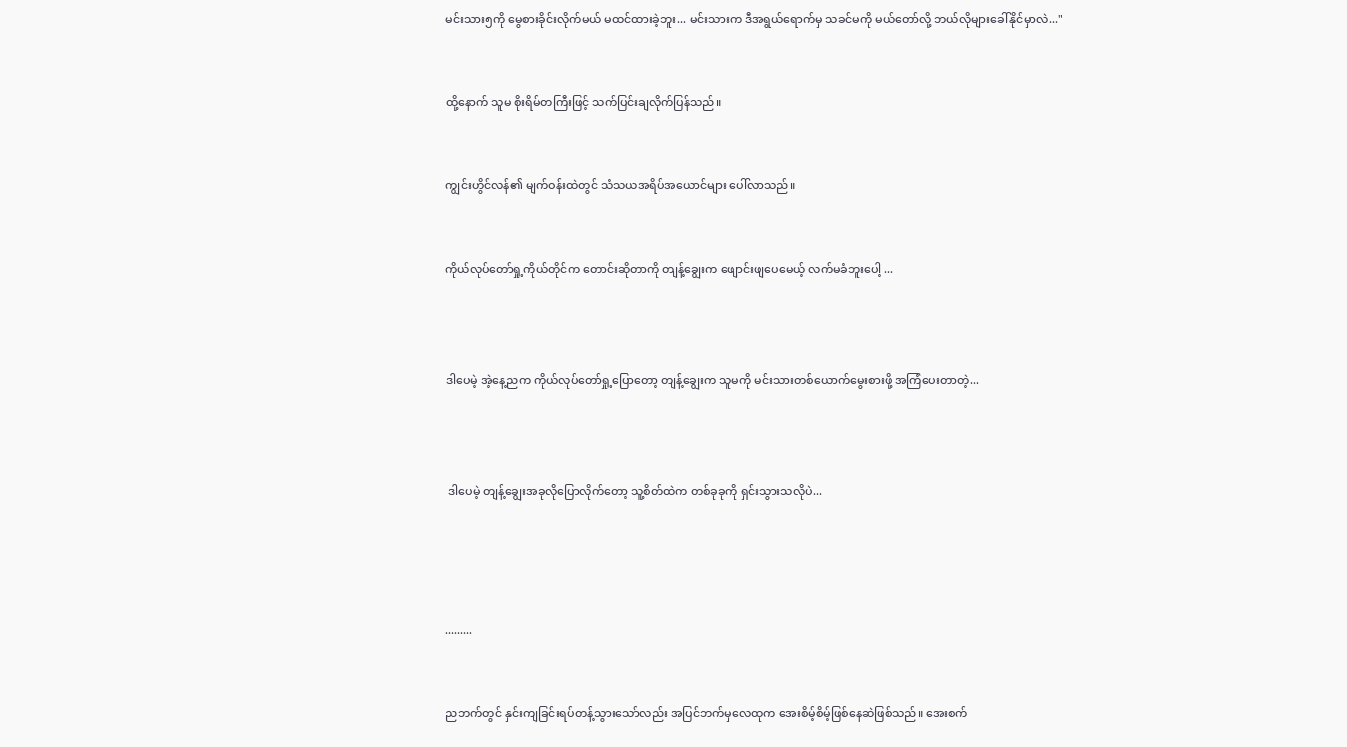မင်းသား၅ကို မွေစားခိုင်းလိုက်မယ် မထင်ထားခဲ့ဘူး... မင်းသားက ဒီအရွယ်ရောက်မှ သခင်မကို မယ်တော်လို့ ဘယ်လိုများခေါ်နိုင်မှာလဲ..."


ထို့နောက် သူမ စိုးရိမ်တကြီးဖြင့် သက်ပြင်းချလိုက်ပြန်သည်။


ကျွင်းဟွိင်လန်၏ မျက်ဝန်းထဲတွင် သံသယအရိပ်အယောင်များ ပေါ်လာသည်။


ကိုယ်လုပ်တော်ရှု့ကိုယ်တိုင်က တောင်းဆိုတာကို တျန့်ချွေးက ဖျောင်းဖျပေမေယ့် လက်မခံဘူးပေါ့ ...



ဒါပေမဲ့ အဲ့နေ့ညက ကိုယ်လုပ်တော်ရှု့ပြောတော့ တျန့်ချွေးက သူမကို မင်းသားတစ်ယောက်မွေးစားဖို့ အကြံပေးတာတဲ့...



 ဒါပေမဲ့ တျန့်ချွေးအခုလိုပြောလိုက်တော့ သူ့စိတ်ထဲက တစ်ခုခုကို ရှင်းသွားသလိုပဲ...




.........


ညဘက်တွင် နှင်းကျခြင်းရပ်တန့်သွားသော်လည်း အပြင်ဘက်မှလေထုက အေးစိမ့်စိမ့်ဖြစ်နေဆဲဖြစ်သည်။ အေးစက်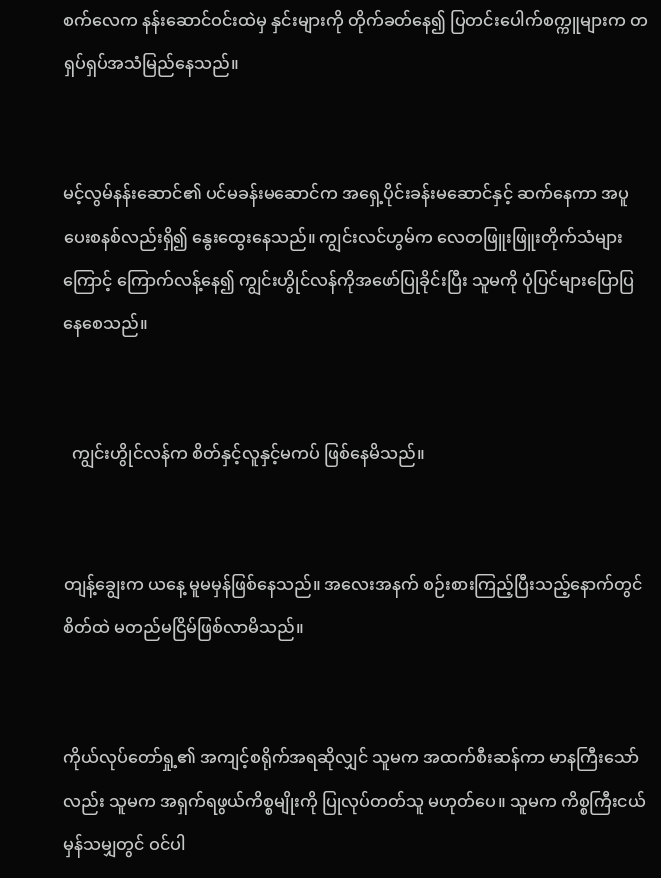စက်လေက နန်းဆောင်ဝင်းထဲမှ နှင်းများကို တိုက်ခတ်နေ၍ ပြတင်းပေါက်စက္ကူများက တရှပ်ရှပ်အသံမြည်နေသည်။


မင့်လွမ်နန်းဆောင်၏ ပင်မခန်းမဆောင်က အရှေ့ပိုင်းခန်းမဆောင်နှင့် ဆက်နေကာ အပူပေးစနစ်လည်းရှိ၍ နွေးထွေးနေသည်။ ကျွင်းလင်ဟွမ်က လေတဖြူးဖြူးတိုက်သံများကြောင့် ကြောက်လန့်နေ၍ ကျွင်းဟွိုင်လန်ကိုအဖော်ပြုခိုင်းပြီး သူမကို ပုံပြင်များပြောပြနေစေသည်။


  ကျွင်းဟွိုင်လန်က စိတ်နှင့်လူနှင့်မကပ် ဖြစ်နေမိသည်။


တျန့်ချွေးက ယနေ့ မူမမှန်ဖြစ်နေသည်။ အလေးအနက် စဉ်းစားကြည့်ပြီးသည့်နောက်တွင် စိတ်ထဲ မတည်မငြိမ်ဖြစ်လာမိသည်။


ကိုယ်လုပ်တော်ရှု့၏ အကျင့်စရိုက်အရဆိုလျှင် သူမက အထက်စီးဆန်ကာ မာနကြီးသော်လည်း သူမက အရှက်ရဖွယ်ကိစ္စမျိုးကို ပြုလုပ်တတ်သူ မဟုတ်ပေ။ သူမက ကိစ္စကြီးငယ်မှန်သမျှတွင် ဝင်ပါ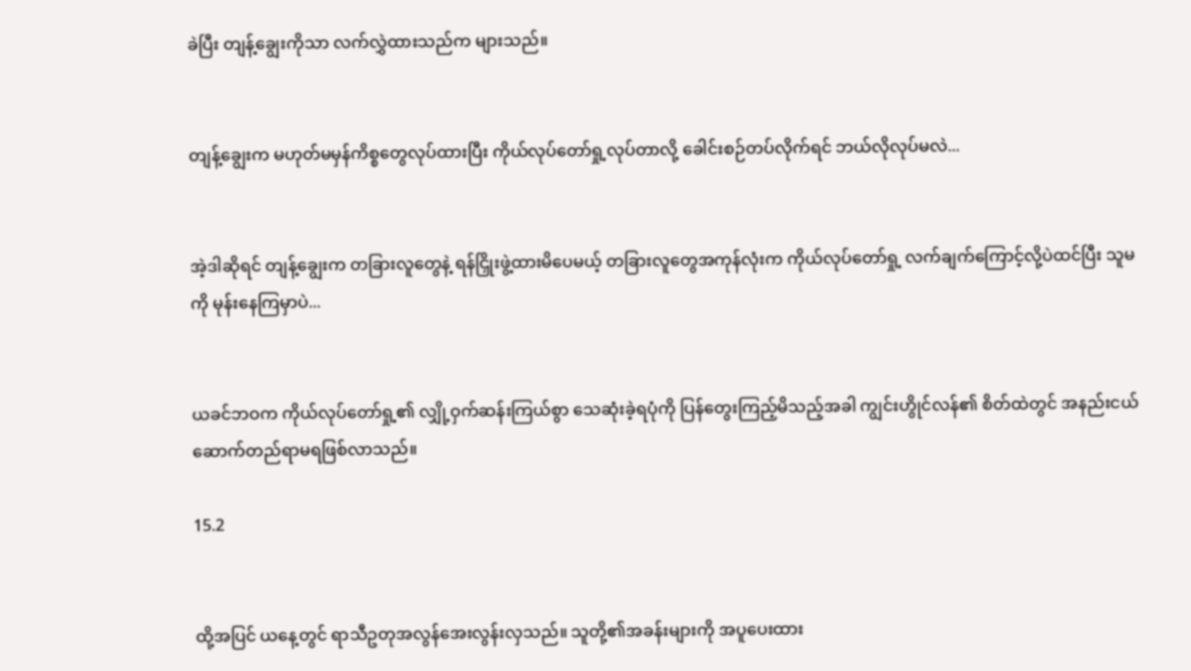ခဲပြီး တျန့်ချွေးကိုသာ လက်လွှဲထားသည်က များသည်။


တျန့်ချွေးက မဟုတ်မမှန်ကိစ္စတွေလုပ်ထားပြီး ကိုယ်လုပ်တော်ရှု့လုပ်တာလို့ ခေါင်းစဉ်တပ်လိုက်ရင် ဘယ်လိုလုပ်မလဲ...


အဲ့ဒါဆိုရင် တျန့်ချွေးက တခြားလူတွေနဲ့ ရန်ငြှိုးဖွဲ့ထားမိပေမယ့် တခြားလူတွေအကုန်လုံးက ကိုယ်လုပ်တော်ရှု့ လက်ချက်ကြောင့်လို့ပဲထင်ပြီး သူမကို မုန်းနေကြမှာပဲ...


ယခင်ဘဝက ကိုယ်လုပ်တော်ရှု့၏ လျှို့ဝှက်ဆန်းကြယ်စွာ သေဆုံးခဲ့ရပုံကို ပြန်တွေးကြည့်မိသည့်အခါ ကျွင်းဟွိုင်လန်၏ စိတ်ထဲတွင် အနည်းငယ် ဆောက်တည်ရာမရဖြစ်လာသည်။

15.2


ထို့အပြင် ယနေ့တွင် ရာသီဥတုအလွန်အေးလွန်းလှသည်။ သူတို့၏အခန်းများကို အပူပေးထား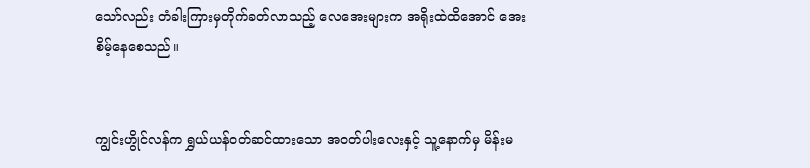သော်လည်း တံခါးကြားမှတိုက်ခတ်လာသည့် လေအေးများက အရိုးထဲထိအောင် အေးစိမ့်နေစေသည်။


ကျွင်းဟွိုင်လန်က ရွှယ်ယန်ဝတ်ဆင်ထားသော အဝတ်ပါးလေးနှင့် သူ့နောက်မှ မိန်းမ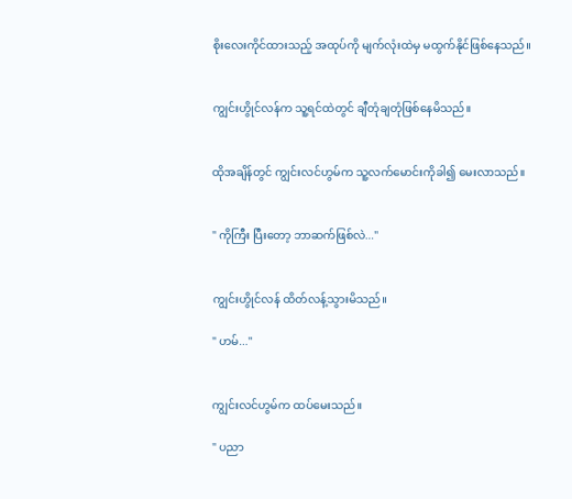စိုးလေးကိုင်ထားသည့် အထုပ်ကို မျက်လုံးထဲမှ မထွက်နိုင်ဖြစ်နေသည်။


ကျွင်းဟွိုင်လန်က သူ့ရင်ထဲတွင် ချီတုံချတုံဖြစ်နေမိသည်။


ထိုအချိန်တွင် ကျွင်းလင်ဟွမ်က သူ့လက်မောင်းကိုခါ၍ မေးလာသည်။


" ကိုကြီး ပြီးတော့ ဘာဆက်ဖြစ်လဲ..."


ကျွင်းဟွိုင်လန် ထိတ်လန့်သွားမိသည်။

" ဟမ်..."


ကျွင်းလင်ဟွမ်က ထပ်မေးသည်။

" ပညာ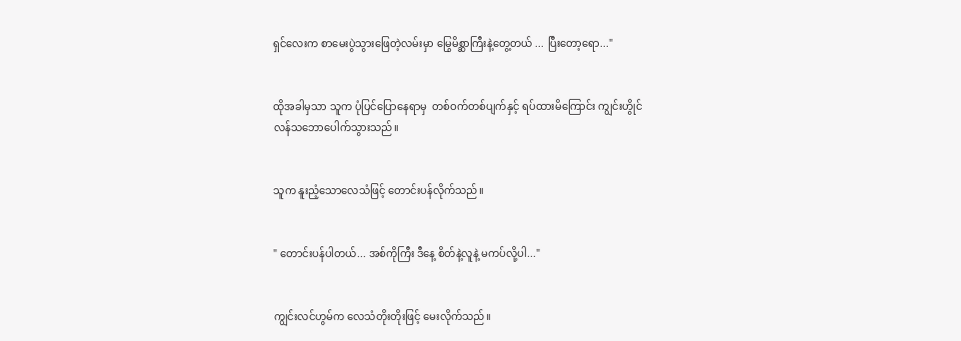ရှင်လေးက စာမေးပွဲသွားဖြေတဲ့လမ်းမှာ မြွေမိစ္ဆာကြီးနဲ့တွေ့တယ် ... ပြီးတော့ရော..."


ထိုအခါမှသာ သူက ပုံပြင်ပြောနေရာမှ  တစ်ဝက်တစ်ပျက်နှင့် ရပ်ထားမိကြောင်း ကျွင်းဟွိုင်လန်သဘောပေါက်သွားသည်။


သူက နူးညံ့သောလေသံဖြင့် တောင်းပန်လိုက်သည်။


" တောင်းပန်ပါတယ်... အစ်ကိုကြီး ဒီနေ့ စိတ်နဲ့လူနဲ့ မကပ်လို့ပါ..."


ကျွင်းလင်ဟွမ်က လေသံတိုးတိုးဖြင့် မေးလိုက်သည်။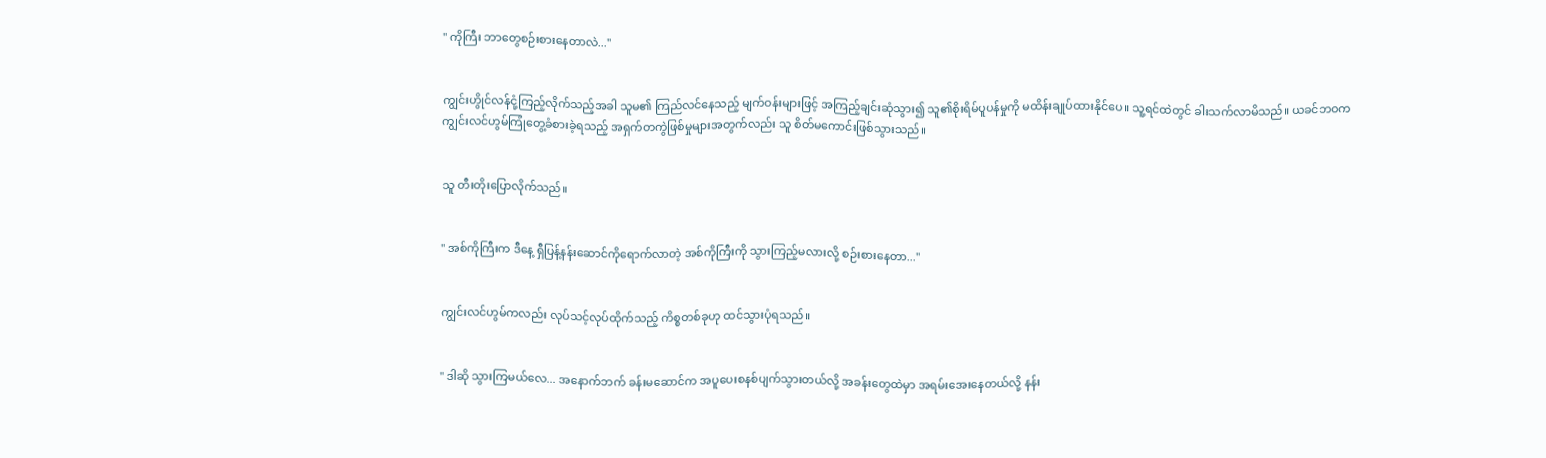" ကိုကြီး ဘာတွေစဉ်းစားနေတာလဲ..."


ကျွင်းဟွိုင်လန်ငုံ့ကြည့်လိုက်သည့်အခါ သူမ၏ ကြည်လင်နေသည့် မျက်ဝန်းများဖြင့် အကြည့်ချင်းဆုံသွား၍ သူ၏စိုးရိမ်ပူပန်မှုကို မထိန်းချုပ်ထားနိုင်ပေ။ သူ့ရင်ထဲတွင် ခါးသက်လာမိသည်။ ယခင်ဘဝက ကျွင်းလင်ဟွမ်ကြုံတွေ့ခံစားခဲ့ရသည့် အရှက်တကွဲဖြစ်မှုများအတွက်လည်း သူ စိတ်မကောင်းဖြစ်သွားသည်။


သူ တီးတိုးပြောလိုက်သည်။


" အစ်ကိုကြီးက ဒီနေ့ ရှီပြန့်နန်း‌‌ဆောင်ကိုရောက်လာတဲ့ အစ်ကိုကြီးကို သွားကြည့်မလားလို့ စဉ်းစားနေတာ..."


ကျွင်းလင်ဟွမ်ကလည်း လုပ်သင့်လုပ်ထိုက်သည့် ကိစ္စတစ်ခုဟု ထင်သွားပုံရသည်။


" ဒါဆို သွားကြမယ်လေ... အနောက်ဘက် ခန်းမဆောင်က အပူပေးစနစ်ပျက်သွားတယ်လို့ အခန်းတွေထဲမှာ အရမ်းအေးနေတယ်လို့ နန်း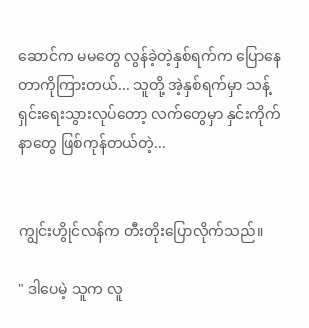ဆောင်က မမတွေ လွန်ခဲ့တဲ့နှစ်ရက်က ပြောနေတာကိုကြားတယ်... သူတို့ အဲ့နှစ်ရက်မှာ သန့်ရှင်းရေးသွားလုပ်တော့ လက်တွေမှာ နှင်းကိုက်နာတွေ ဖြစ်ကုန်တယ်တဲ့...


ကျွင်းဟွိုင်လန်က တီးတိုးပြောလိုက်သည်။

" ဒါပေမဲ့ သူက လူ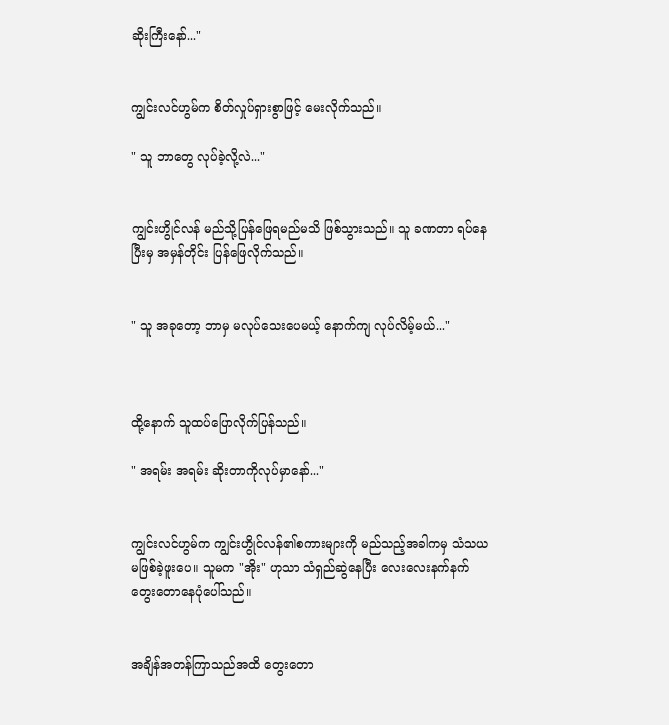ဆိုးကြီးနော်..."


ကျွင်းလင်ဟွမ်က စိတ်လှုပ်ရှားစွာဖြင့် မေးလိုက်သည်။

" သူ ဘာတွေ လုပ်ခဲ့လို့လဲ..."


ကျွင်းဟွိုင်လန် မည်သို့ပြန်ဖြေရမည်မသိ ဖြစ်သွားသည်။ သူ ခဏတာ ရပ်နေပြီးမှ အမှန်တိုင်း ပြန်ဖြေလိုက်သည်။


" သူ အခုတော့ ဘာမှ မလုပ်သေးပေမယ့် နောက်ကျ လုပ်လိမ့်မယ်..."



ထို့နောက် သူထပ်ပြောလိုက်ပြန်သည်။

" အရမ်း အရမ်း ဆိုးတာကိုလုပ်မှာနော်..."


ကျွင်းလင်ဟွမ်က ကျွင်းဟွိုင်လန်၏စကားများကို မည်သည့်အခါကမှ သံသယမဖြစ်ခဲ့ဖူးပေ။ သူမက "အိုး" ဟုသာ သံရှည်ဆွဲနေပြီး လေးလေးနက်နက် တွေးတောနေပုံပေါ်သည်။


အချိန်အတန်ကြာသည်အထိ တွေးတော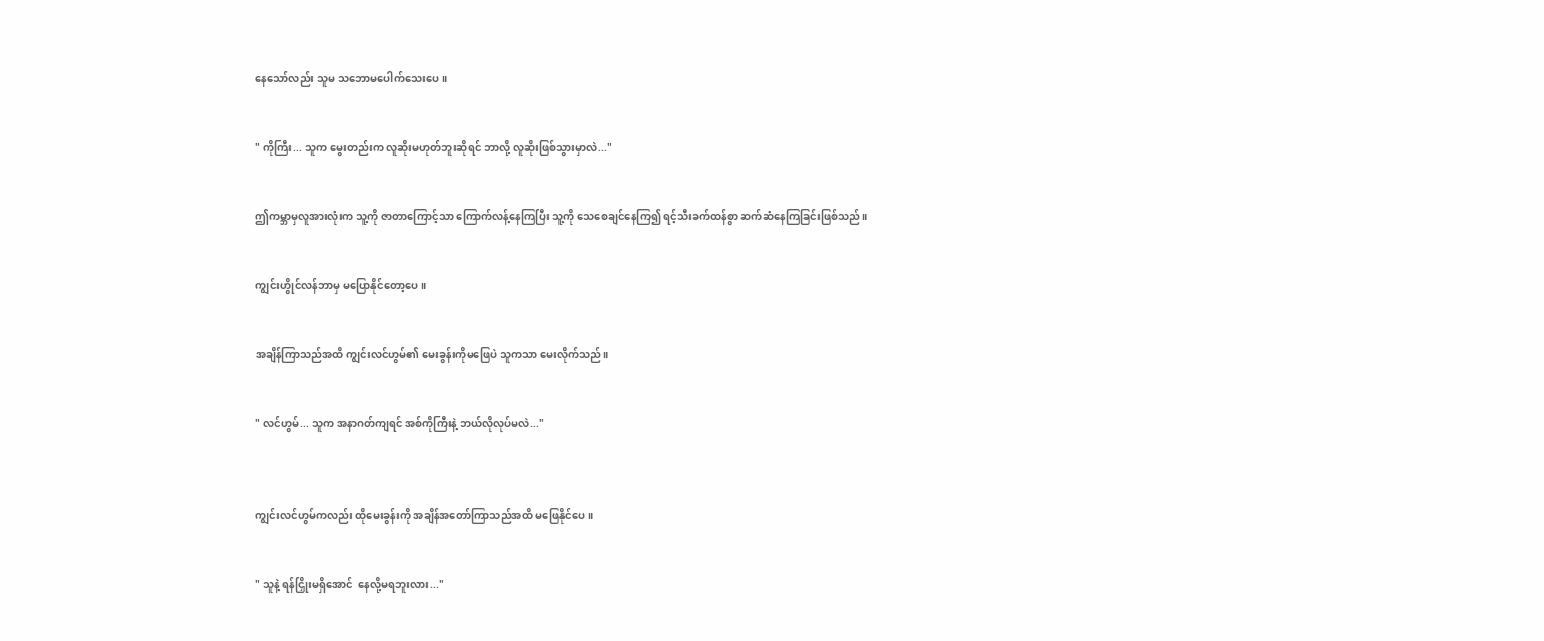နေသော်လည်း သူမ သဘောမပေါက်သေးပေ။


" ကိုကြီး... သူက မွေးတည်းက လူဆိုးမဟုတ်ဘူးဆိုရင် ဘာလို့ လူဆိုးဖြစ်သွားမှာလဲ..."


ဤကမ္ဘာမှလူအားလုံးက သူ့ကို ဇာတာကြောင့်သာ ကြောက်လန့်နေကြပြီး သူ့ကို သေစေချင်နေကြ၍ ရင့်သီးခက်ထန်စွာ ဆက်ဆံနေကြခြင်းဖြစ်သည်။


ကျွင်းဟွိုင်လန်ဘာမှ မပြောနိုင်တော့ပေ။


အချိန်ကြာသည်အထိ ကျွင်းလင်ဟွမ်၏ မေးခွန်းကိုမဖြေပဲ သူကသာ မေးလိုက်သည်။


" လင်ဟွမ်... သူက အနာဂတ်ကျရင် အစ်ကိုကြီးနဲ့ ဘယ်လိုလုပ်မလဲ..."



ကျွင်းလင်ဟွမ်ကလည်း ထိုမေးခွန်းကို အချိန်အတော်ကြာသည်အထိ မဖြေနိုင်ပေ။


" သူနဲ့ ရန်ငြှိုးမရှိအောင် ‌ နေလို့မရဘူးလား..."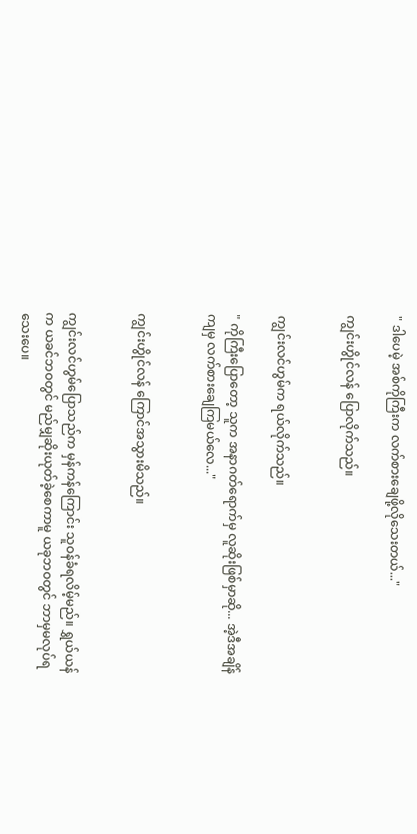" ဒါပေမဲ့ အစ်ကိုကြီးက လက်စားချေဖို့လိုသေးတယ်..."

ကျွင်းဟွိုင်လန် ပြောလိုက်သည်။


ကျွင်းလင်ဟွမ်က ရယ်လိုက်သည်။

" ကိုကြီးပြောတော့ သူက အနာဂတ်ရောက်မှ လူဆိုးဖြစ်မှာဆို... အဲ့ဒီအချိန်ကျမှ လက်စားချေကြမယ်လေ..."


ကျွင်းဟွိုင်လန် ကြောင်အသွားမိသည်။


ကျွင်းလင်ဟွမ်ပြောသည်က မှန်ကန်ကြောင်း သူဝန်ခံရလိမ့်မည်။ ရွှယ်ယန်က ယခင်ဘဝတွင် မည်မျှဆိုးယုတ်ခဲ့စေကာမူ ယခုဘဝတွင် ဘာမှမလုပ်ရသေးပေ။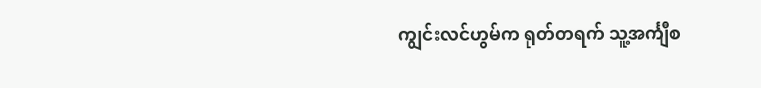ကျွင်းလင်ဟွမ်က ရုတ်တရက် သူ့အင်္ကျီစ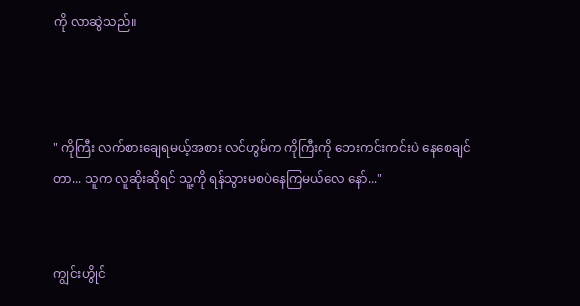ကို လာဆွဲသည်။



" ကိုကြီး လက်စားချေရမယ့်အစား လင်ဟွမ်က ကိုကြီးကို ဘေးကင်းကင်းပဲ နေစေချင်တာ... သူက လူဆိုးဆိုရင် သူ့ကို ရန်သွားမစပဲနေကြ‌မယ်လေ နော်..."


ကျွင်းဟွိုင်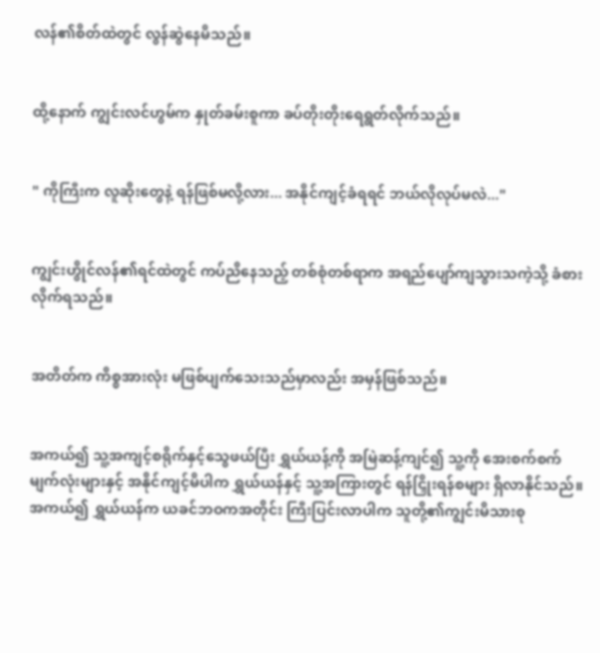လန်၏စိတ်ထဲတွင် လွန်ဆွဲနေမိသည်။


ထို့နောက် ကျွင်းလင်ဟွမ်က နှုတ်ခမ်းစူကာ ခပ်တိုးတိုးရေရွတ်လိုက်သည်။


" ကိုကြီးက လူဆိုးတွေနဲ့ ရန်ဖြစ်မလို့လား... အနိုင်ကျင့်ခံရရင် ဘယ်လိုလုပ်မလဲ..."


ကျွင်းဟွိုင်လန်၏ရင်ထဲတွင် ကပ်ညိနေသည့် တစ်စုံတစ်ရာက အရည်ပျော်ကျသွားသကဲ့သို့ ခံစားလိုက်ရသည်။


အတိတ်က ကိစ္စအားလုံး မဖြစ်ပျက်သေးသည်မှာလည်း အမှန်ဖြစ်သည်။


အကယ်၍ သူ့အကျင့်စရိုက်နှင့်သွေဖယ်ပြီး ရွှယ်ယန့်ကို အမြဲဆန့်ကျင်၍ သူ့ကို အေးစက်စက်မျက်လုံးများနှင့် အနိုင်ကျင့်မိပါက ရွှယ်ယန်နှင့် သူ့အကြားတွင် ရန်ငြှိုးရန်စများ ရှိလာနိုင်သည်။ အကယ်၍ ရွှယ်ယန်က ယခင်ဘဝကအတိုင်း ကြီးပြင်းလာပါက သူတို့၏ကျွင်းမိသားစု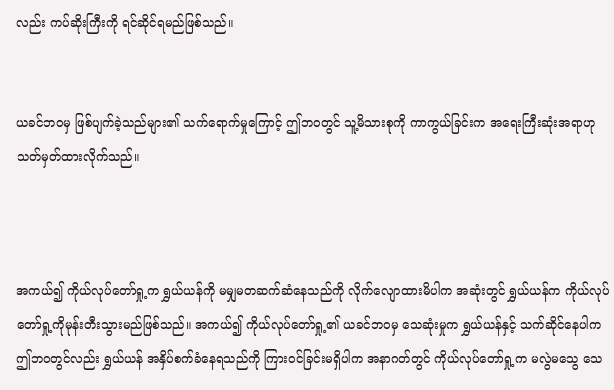လည်း ကပ်ဆိုးကြီးကို ရင်ဆိုင်ရမည်ဖြစ်သည်။


ယခင်ဘဝမှ ဖြစ်ပျက်ခဲ့သည်များ၏ သက်ရောက်မှုကြောင့် ဤဘဝတွင် သူ့မိသားစုကို ကာကွယ်ခြင်းက အရေးကြီးဆုံးအရာဟု သတ်မှတ်ထားလိုက်သည်။



အကယ်၍ ကိုယ်လုပ်တော်ရှု့က ရွှယ်ယန်ကို မမျှမတဆက်ဆံနေသည်ကို ‌လိုက်လျောထားမိပါက အဆုံးတွင် ရွှယ်ယန်က ကိုယ်လုပ်တော်ရှု့ကိုမုန်းတီးသွားမည်ဖြစ်သည်။ အကယ်၍ ကိုယ်လုပ်တော်ရှု့၏ ယခင်ဘဝမှ သေဆုံးမှုက ရွှယ်ယန်နှင့် သက်ဆိုင်နေပါက ဤဘဝတွင်လည်း ရွှယ်ယန် အနှိပ်စက်ခံ‌နေရသည်ကို ကြားဝင်ခြင်းမရှိပါက အနာဂတ်တွင် ကိုယ်လုပ်တော်ရှု့က မလွဲမသွေ သေ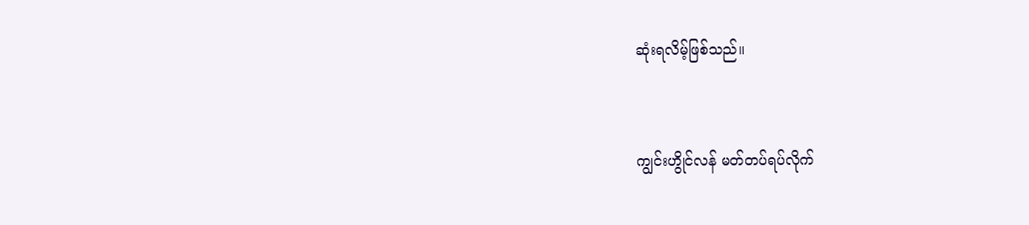ဆုံးရလိမ့်ဖြစ်သည်။


ကျွင်းဟွိုင်လန် မတ်တပ်ရပ်လိုက်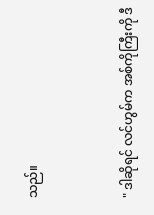သည်။


" ဒါဆိုရင် လင်ဟွမ်က အစ်ကိုကြီးကို ဒီ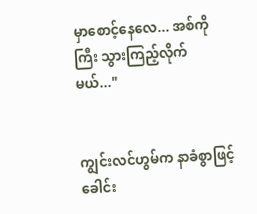မှာစောင့်နေလေ... အစ်ကိုကြီး သွားကြည့်လိုက်မယ်..."


ကျွင်းလင်ဟွမ်က နာခံစွာဖြင့် ခေါင်း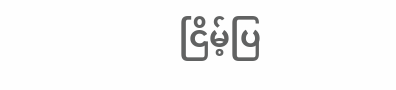ငြိမ့်ပြ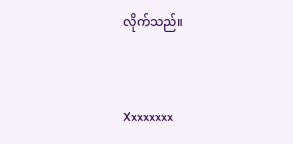လိုက်သည်။


Xxxxxxxx